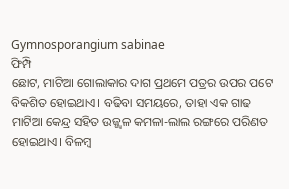Gymnosporangium sabinae
ଫିମ୍ପି
ଛୋଟ, ମାଟିଆ ଗୋଲାକାର ଦାଗ ପ୍ରଥମେ ପତ୍ରର ଉପର ପଟେ ବିକଶିତ ହୋଇଥାଏ। ବଢିବା ସମୟରେ, ତାହା ଏକ ଗାଢ ମାଟିଆ କେନ୍ଦ୍ର ସହିତ ଉଜ୍ଜ୍ଵଳ କମଳା-ଲାଲ ରଙ୍ଗରେ ପରିଣତ ହୋଇଥାଏ। ବିଳମ୍ବ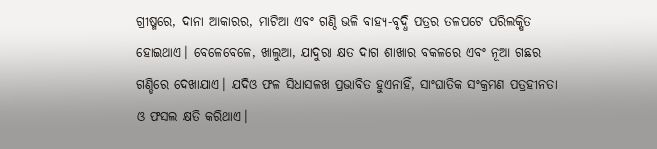ଗ୍ରୀଷ୍ମରେ, ଦାନା ଆକାରର, ମାଟିଆ ଏବଂ ଗଣ୍ଠି ଭଳି ବାହ୍ୟ-ବୃଦ୍ଧି ପତ୍ରର ତଳପଟେ ପରିଲକ୍ଷିତ ହୋଇଥାଏ। ବେଳେବେଳେ, ଖାଲୁଆ, ଯାଦୁରା କ୍ଷତ ଦାଗ ଶାଖାର ବକଳରେ ଏବଂ ନୂଆ ଗଛର ଗଣ୍ଡିରେ ଦେଖାଯାଏ। ଯଦିଓ ଫଳ ସିଧାସଳଖ ପ୍ରଭାବିତ ହୁଏନାହିଁ, ସାଂଘାତିକ ସଂକ୍ରମଣ ପତ୍ରହୀନତା ଓ ଫସଲ କ୍ଷତି କରିଥାଏ।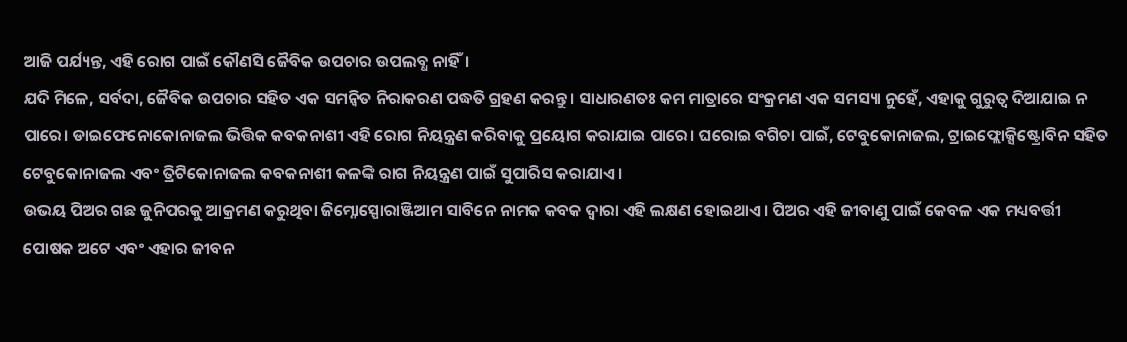ଆଜି ପର୍ଯ୍ୟନ୍ତ, ଏହି ରୋଗ ପାଇଁ କୌଣସି ଜୈବିକ ଉପଚାର ଉପଲବ୍ଧ ନାହିଁ।
ଯଦି ମିଳେ, ସର୍ବଦା, ଜୈବିକ ଉପଚାର ସହିତ ଏକ ସମନ୍ଵିତ ନିରାକରଣ ପଦ୍ଧତି ଗ୍ରହଣ କରନ୍ତୁ। ସାଧାରଣତଃ କମ ମାତ୍ରାରେ ସଂକ୍ରମଣ ଏକ ସମସ୍ୟା ନୁହେଁ, ଏହାକୁ ଗୁରୁତ୍ଵ ଦିଆଯାଇ ନ ପାରେ। ଡାଇଫେନୋକୋନାଜଲ ଭିତ୍ତିକ କବକନାଶୀ ଏହି ରୋଗ ନିୟନ୍ତ୍ରଣ କରିବାକୁ ପ୍ରୟୋଗ କରାଯାଇ ପାରେ। ଘରୋଇ ବଗିଚା ପାଇଁ, ଟେବୁକୋନାଜଲ, ଟ୍ରାଇଫ୍ଲୋକ୍ସିଷ୍ଟ୍ରୋବିନ ସହିତ ଟେବୁକୋନାଜଲ ଏବଂ ତ୍ରିଟିକୋନାଜଲ କବକନାଶୀ କଳଙ୍କି ରାଗ ନିୟନ୍ତ୍ରଣ ପାଇଁ ସୁପାରିସ କରାଯାଏ।
ଉଭୟ ପିଅର ଗଛ ଜୁନିପରକୁ ଆକ୍ରମଣ କରୁଥିବା ଜିମ୍ନୋସ୍ପୋରାଞ୍ଜିଆମ ସାବିନେ ନାମକ କବକ ଦ୍ଵାରା ଏହି ଲକ୍ଷଣ ହୋଇଥାଏ। ପିଅର ଏହି ଜୀବାଣୁ ପାଇଁ କେବଳ ଏକ ମଧ୍ୟବର୍ତ୍ତୀ ପୋଷକ ଅଟେ ଏବଂ ଏହାର ଜୀବନ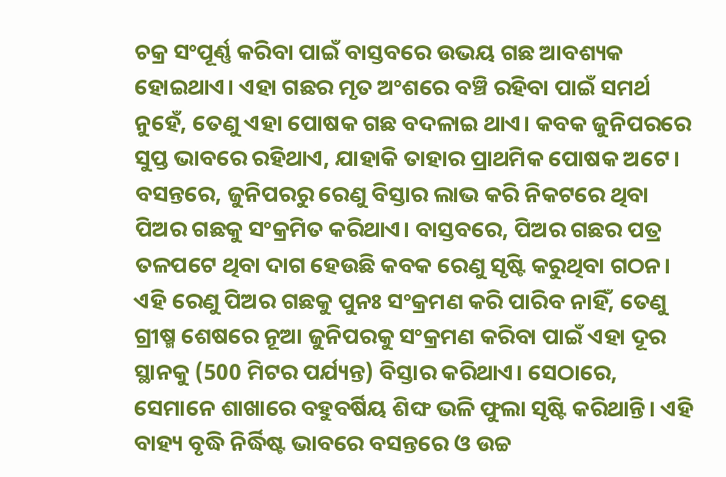ଚକ୍ର ସଂପୂର୍ଣ୍ଣ କରିବା ପାଇଁ ବାସ୍ତବରେ ଉଭୟ ଗଛ ଆବଶ୍ୟକ ହୋଇଥାଏ। ଏହା ଗଛର ମୃତ ଅଂଶରେ ବଞ୍ଚି ରହିବା ପାଇଁ ସମର୍ଥ ନୁହେଁ, ତେଣୁ ଏହା ପୋଷକ ଗଛ ବଦଳାଇ ଥାଏ। କବକ ଜୁନିପରରେ ସୁପ୍ତ ଭାବରେ ରହିଥାଏ, ଯାହାକି ତାହାର ପ୍ରାଥମିକ ପୋଷକ ଅଟେ। ବସନ୍ତରେ, ଜୁନିପରରୁ ରେଣୁ ବିସ୍ତାର ଲାଭ କରି ନିକଟରେ ଥିବା ପିଅର ଗଛକୁ ସଂକ୍ରମିତ କରିଥାଏ। ବାସ୍ତବରେ, ପିଅର ଗଛର ପତ୍ର ତଳପଟେ ଥିବା ଦାଗ ହେଉଛି କବକ ରେଣୁ ସୃଷ୍ଟି କରୁଥିବା ଗଠନ। ଏହି ରେଣୁ ପିଅର ଗଛକୁ ପୁନଃ ସଂକ୍ରମଣ କରି ପାରିବ ନାହିଁ, ତେଣୁ ଗ୍ରୀଷ୍ମ ଶେଷରେ ନୂଆ ଜୁନିପରକୁ ସଂକ୍ରମଣ କରିବା ପାଇଁ ଏହା ଦୂର ସ୍ଥାନକୁ (500 ମିଟର ପର୍ଯ୍ୟନ୍ତ) ବିସ୍ତାର କରିଥାଏ। ସେଠାରେ, ସେମାନେ ଶାଖାରେ ବହୁବର୍ଷିୟ ଶିଙ୍ଘ ଭଳି ଫୁଲା ସୃଷ୍ଟି କରିଥାନ୍ତି। ଏହି ବାହ୍ୟ ବୃଦ୍ଧି ନିର୍ଦ୍ଧିଷ୍ଟ ଭାବରେ ବସନ୍ତରେ ଓ ଉଚ୍ଚ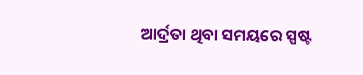ଆର୍ଦ୍ରତା ଥିବା ସମୟରେ ସ୍ପଷ୍ଟ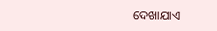ଦେଖାଯାଏ